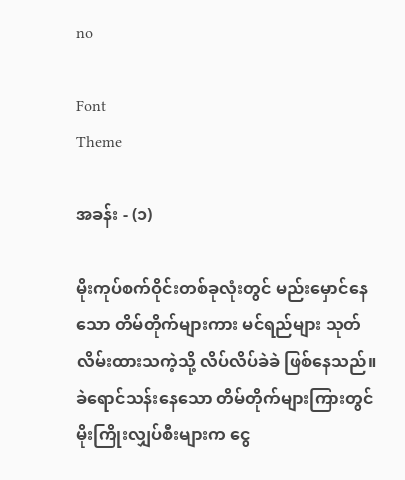no

Font
Theme

အခန်း - (၁)

မိုးကုပ်စက်ဝိုင်းတစ်ခုလုံးတွင် မည်းမှောင်နေသော တိမ်တိုက်များကား မင်ရည်များ သုတ်လိမ်းထားသကဲ့သို့ လိပ်လိပ်ခဲခဲ ဖြစ်နေသည်။ ခဲရောင်သန်းနေသော တိမ်တိုက်များကြားတွင် မိုးကြိုးလျှပ်စီးများက ငွေ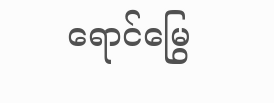ရောင်မြွေ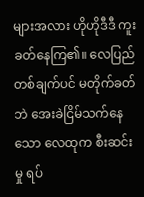များအလား ဟိုဟိုဒီဒီ ကူးခတ်နေကြ၏။ လေပြည်တစ်ချက်ပင် မတိုက်ခတ်ဘဲ အေးခဲငြိမ်သက်နေသော လေထုက စီးဆင်းမှု ရပ်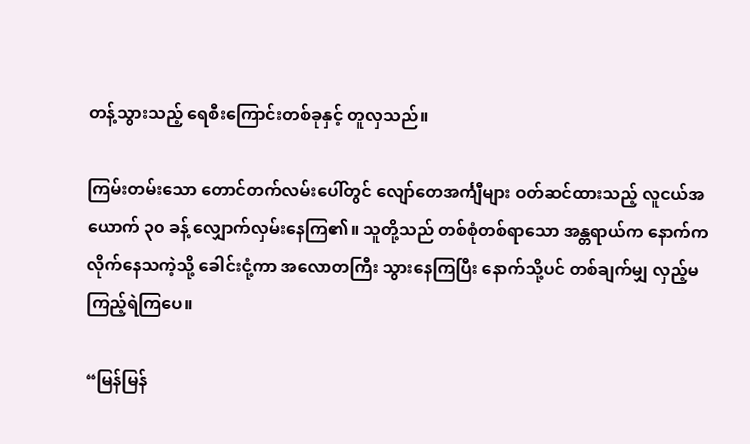တန့်သွားသည့် ရေစီးကြောင်းတစ်ခုနှင့် တူလှသည်။

ကြမ်းတမ်းသော တောင်တက်လမ်းပေါ်တွင် လျော်တေအင်္ကျီများ ဝတ်ဆင်ထားသည့် လူငယ်အယောက် ၃၀ ခန့် လျှောက်လှမ်းနေကြ၏။ သူတို့သည် တစ်စုံတစ်ရာသော အန္တရာယ်က နောက်ကလိုက်နေသကဲ့သို့ ခေါင်းငုံ့ကာ အလောတကြီး သွားနေကြပြီး နောက်သို့ပင် တစ်ချက်မျှ လှည့်မကြည့်ရဲကြပေ။

“မြန်မြန်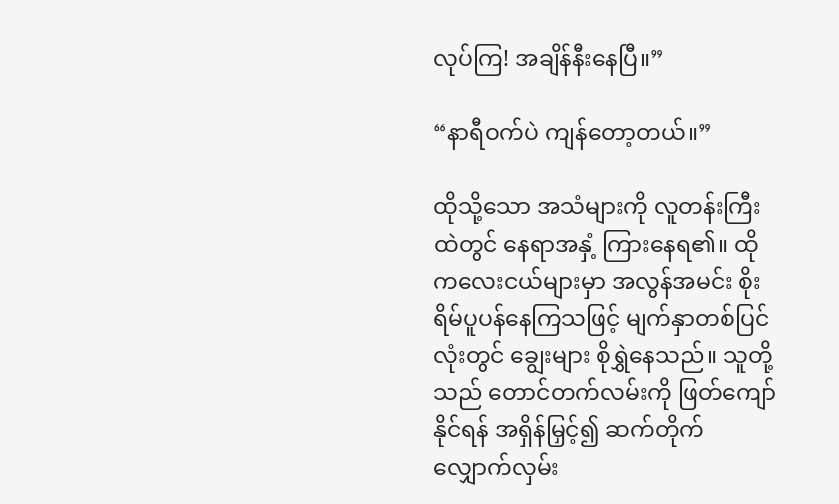လုပ်ကြ! အချိန်နီးနေပြီ။”

“နာရီဝက်ပဲ ကျန်တော့တယ်။”

ထိုသို့သော အသံများကို လူတန်းကြီးထဲတွင် နေရာအနှံ့ ကြားနေရ၏။ ထိုကလေးငယ်များမှာ အလွန်အမင်း စိုးရိမ်ပူပန်နေကြသဖြင့် မျက်နှာတစ်ပြင်လုံးတွင် ချွေးများ စိုရွှဲနေသည်။ သူတို့သည် တောင်တက်လမ်းကို ဖြတ်ကျော်နိုင်ရန် အရှိန်မြှင့်၍ ဆက်တိုက် လျှောက်လှမ်း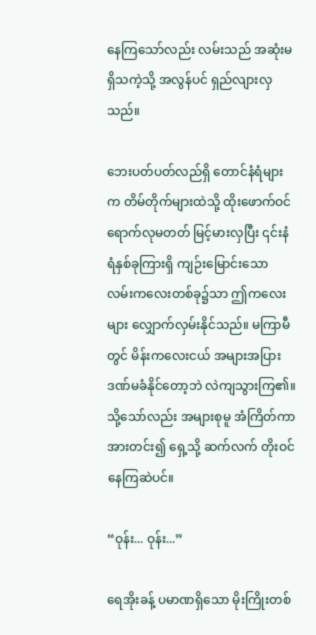နေကြသော်လည်း လမ်းသည် အဆုံးမရှိသကဲ့သို့ အလွန်ပင် ရှည်လျားလှသည်။

ဘေးပတ်ပတ်လည်ရှိ တောင်နံရံများက တိမ်တိုက်များထဲသို့ ထိုးဖောက်ဝင်ရောက်လုမတတ် မြင့်မားလှပြီး ၎င်းနံရံနှစ်ခုကြားရှိ ကျဉ်းမြောင်းသော လမ်းကလေးတစ်ခု၌သာ ဤကလေးများ လျှောက်လှမ်းနိုင်သည်။ မကြာမီတွင် မိန်းကလေးငယ် အများအပြား ဒဏ်မခံနိုင်တော့ဘဲ လဲကျသွားကြ၏။ သို့သော်လည်း အများစုမူ အံကြိတ်ကာ အားတင်း၍ ရှေ့သို့ ဆက်လက် တိုးဝင်နေကြဆဲပင်။

“ဝုန်း... ဝုန်း...”

ရေအိုးခန့် ပမာဏရှိသော မိုးကြိုးတစ်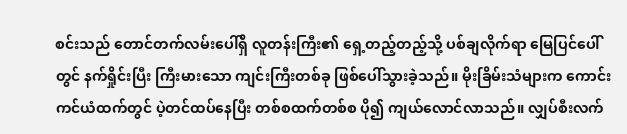စင်းသည် တောင်တက်လမ်းပေါ်ရှိ လူတန်းကြီး၏ ရှေ့တည့်တည့်သို့ ပစ်ချလိုက်ရာ မြေပြင်ပေါ်တွင် နက်ရှိုင်းပြီး ကြီးမားသော ကျင်းကြီးတစ်ခု ဖြစ်ပေါ်သွားခဲ့သည်။ မိုးခြိမ်းသံများက ကောင်းကင်ယံထက်တွင် ပဲ့တင်ထပ်နေပြီး တစ်စထက်တစ်စ ပို၍ ကျယ်လောင်လာသည်။ လျှပ်စီးလက်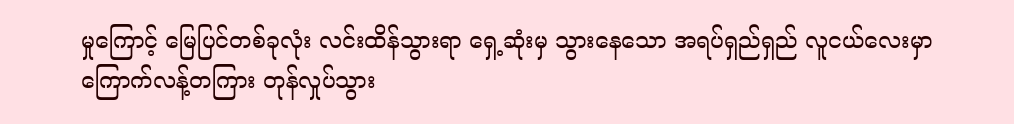မှုကြောင့် မြေပြင်တစ်ခုလုံး လင်းထိန်သွားရာ ရှေ့ဆုံးမှ သွားနေသော အရပ်ရှည်ရှည် လူငယ်လေးမှာ ကြောက်လန့်တကြား တုန်လှုပ်သွား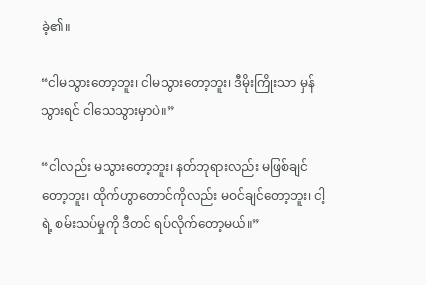ခဲ့၏။

“ငါမသွားတော့ဘူး၊ ငါမသွားတော့ဘူး၊ ဒီမိုးကြိုးသာ မှန်သွားရင် ငါသေသွားမှာပဲ။”

“ငါလည်း မသွားတော့ဘူး၊ နတ်ဘုရားလည်း မဖြစ်ချင်တော့ဘူး၊ ထိုက်ဟွာတောင်ကိုလည်း မဝင်ချင်တော့ဘူး၊ ငါ့ရဲ့ စမ်းသပ်မှုကို ဒီတင် ရပ်လိုက်တော့မယ်။”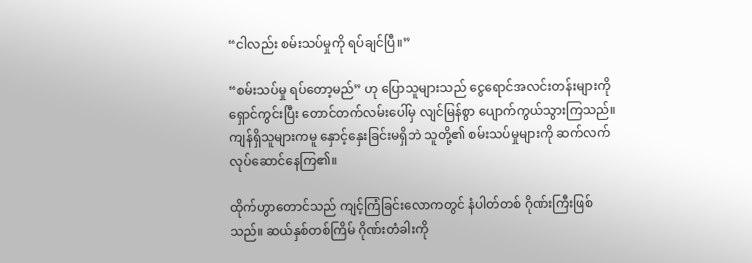“ငါလည်း စမ်းသပ်မှုကို ရပ်ချင်ပြီ။”

“စမ်းသပ်မှု ရပ်တော့မည်” ဟု ပြောသူများသည် ငွေရောင်အလင်းတန်းများကို ရှောင်ကွင်းပြီး တောင်တက်လမ်းပေါ်မှ လျင်မြန်စွာ ပျောက်ကွယ်သွားကြသည်။ ကျန်ရှိသူများကမူ နှောင့်နှေးခြင်းမရှိဘဲ သူတို့၏ စမ်းသပ်မှုများကို ဆက်လက် လုပ်ဆောင်နေကြ၏။

ထိုက်ဟွာတောင်သည် ကျင့်ကြံခြင်းလောကတွင် နံပါတ်တစ် ဂိုဏ်းကြီးဖြစ်သည်။ ဆယ်နှစ်တစ်ကြိမ် ဂိုဏ်းတံခါးကို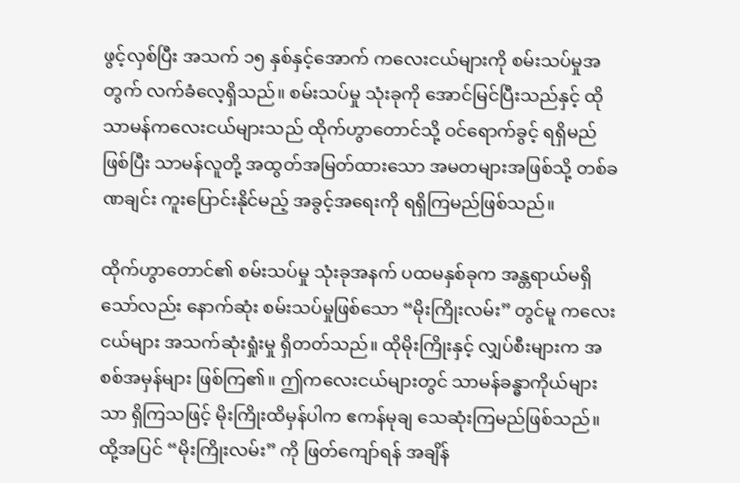ဖွင့်လှစ်ပြီး အသက် ၁၅ နှစ်နှင့်အောက် ကလေးငယ်များကို စမ်းသပ်မှုအတွက် လက်ခံလေ့ရှိသည်။ စမ်းသပ်မှု သုံးခုကို အောင်မြင်ပြီးသည်နှင့် ထိုသာမန်ကလေးငယ်များသည် ထိုက်ဟွာတောင်သို့ ဝင်ရောက်ခွင့် ရရှိမည်ဖြစ်ပြီး သာမန်လူတို့ အထွတ်အမြတ်ထားသော အမတများအဖြစ်သို့ တစ်ခဏချင်း ကူးပြောင်းနိုင်မည့် အခွင့်အရေးကို ရရှိကြမည်ဖြစ်သည်။

ထိုက်ဟွာတောင်၏ စမ်းသပ်မှု သုံးခုအနက် ပထမနှစ်ခုက အန္တရာယ်မရှိသော်လည်း နောက်ဆုံး စမ်းသပ်မှုဖြစ်သော “မိုးကြိုးလမ်း” တွင်မူ ကလေးငယ်များ အသက်ဆုံးရှုံးမှု ရှိတတ်သည်။ ထိုမိုးကြိုးနှင့် လျှပ်စီးများက အစစ်အမှန်များ ဖြစ်ကြ၏။ ဤကလေးငယ်များတွင် သာမန်ခန္ဓာကိုယ်များသာ ရှိကြသဖြင့် မိုးကြိုးထိမှန်ပါက ဧကန်မုချ သေဆုံးကြမည်ဖြစ်သည်။ ထို့အပြင် “မိုးကြိုးလမ်း” ကို ဖြတ်ကျော်ရန် အချိန်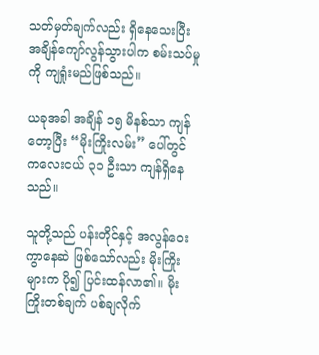သတ်မှတ်ချက်လည်း ရှိနေသေးပြီး အချိန်ကျော်လွန်သွားပါက စမ်းသပ်မှုကို ကျရှုံးမည်ဖြစ်သည်။

ယခုအခါ အချိန် ၁၅ မိနစ်သာ ကျန်တော့ပြီး “မိုးကြိုးလမ်း” ပေါ်တွင် ကလေးငယ် ၃၁ ဦးသာ ကျန်ရှိနေသည်။

သူတို့သည် ပန်းတိုင်နှင့် အလွန်ဝေးကွာနေဆဲ ဖြစ်သော်လည်း မိုးကြိုးများက ပို၍ ပြင်းထန်လာ၏။ မိုးကြိုးတစ်ချက် ပစ်ချလိုက်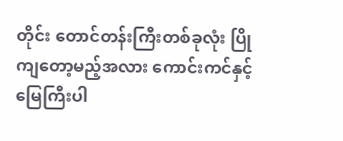တိုင်း တောင်တန်းကြီးတစ်ခုလုံး ပြိုကျတော့မည့်အလား ကောင်းကင်နှင့် မြေကြီးပါ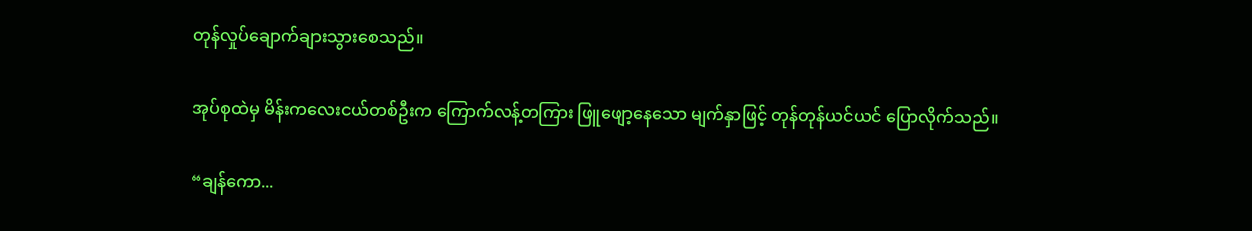တုန်လှုပ်ချောက်ချားသွားစေသည်။

အုပ်စုထဲမှ မိန်းကလေးငယ်တစ်ဦးက ကြောက်လန့်တကြား ဖြူဖျော့နေသော မျက်နှာဖြင့် တုန်တုန်ယင်ယင် ပြောလိုက်သည်။

“ချန်ကော...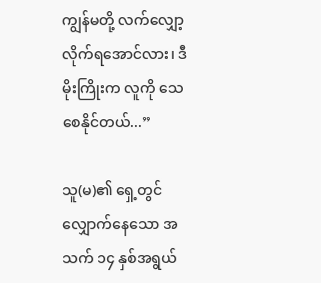ကျွန်မတို့ လက်လျှော့လိုက်ရအောင်လား၊ ဒီမိုးကြိုးက လူကို သေစေနိုင်တယ်...”

သူ(မ)၏ ရှေ့တွင် လျှောက်နေသော အသက် ၁၄ နှစ်အရွယ်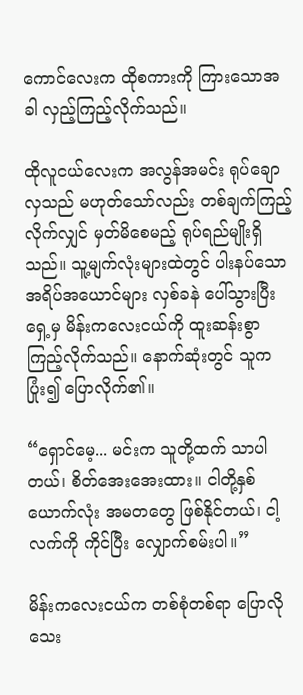ကောင်လေးက ထိုစကားကို ကြားသောအခါ လှည့်ကြည့်လိုက်သည်။

ထိုလူငယ်လေးက အလွန်အမင်း ရုပ်ချောလှသည် မဟုတ်သော်လည်း တစ်ချက်ကြည့်လိုက်လျှင် မှတ်မိစေမည့် ရုပ်ရည်မျိုးရှိသည်။ သူ့မျက်လုံးများထဲတွင် ပါးနပ်သော အရိပ်အယောင်များ လှစ်ခနဲ ပေါ်သွားပြီး ရှေ့မှ မိန်းကလေးငယ်ကို ထူးဆန်းစွာ ကြည့်လိုက်သည်။ နောက်ဆုံးတွင် သူက ပြုံး၍ ပြောလိုက်၏။

“ရှောင်မေ့... မင်းက သူတို့ထက် သာပါတယ်၊ စိတ်အေးအေးထား။ ငါတို့နှစ်ယောက်လုံး အမတတွေ ဖြစ်နိုင်တယ်၊ ငါ့လက်ကို ကိုင်ပြီး လျှောက်စမ်းပါ။”

မိန်းကလေးငယ်က တစ်စုံတစ်ရာ ပြောလိုသေး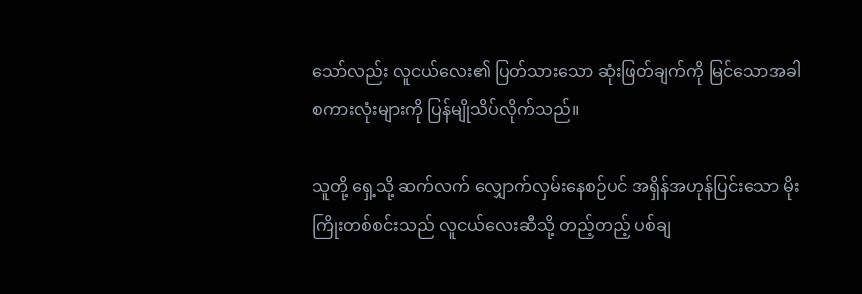သော်လည်း လူငယ်လေး၏ ပြတ်သားသော ဆုံးဖြတ်ချက်ကို မြင်သောအခါ စကားလုံးများကို ပြန်မျိုသိပ်လိုက်သည်။

သူတို့ ရှေ့သို့ ဆက်လက် လျှောက်လှမ်းနေစဉ်ပင် အရှိန်အဟုန်ပြင်းသော မိုးကြိုးတစ်စင်းသည် လူငယ်လေးဆီသို့ တည့်တည့် ပစ်ချ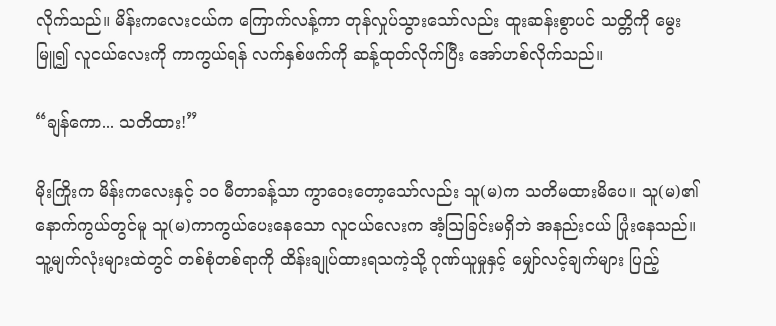လိုက်သည်။ မိန်းကလေးငယ်က ကြောက်လန့်ကာ တုန်လှုပ်သွားသော်လည်း ထူးဆန်းစွာပင် သတ္တိကို မွေးမြူ၍ လူငယ်လေးကို ကာကွယ်ရန် လက်နှစ်ဖက်ကို ဆန့်ထုတ်လိုက်ပြီး အော်ဟစ်လိုက်သည်။

“ချန်ကော... သတိထား!”

မိုးကြိုးက မိန်းကလေးနှင့် ၁၀ မီတာခန့်သာ ကွာဝေးတော့သော်လည်း သူ(မ)က သတိမထားမိပေ။ သူ(မ)၏ နောက်ကွယ်တွင်မူ သူ(မ)ကာကွယ်ပေးနေသော လူငယ်လေးက အံ့ဩခြင်းမရှိဘဲ အနည်းငယ် ပြုံးနေသည်။ သူ့မျက်လုံးများထဲတွင် တစ်စုံတစ်ရာကို ထိန်းချုပ်ထားရသကဲ့သို့ ဂုဏ်ယူမှုနှင့် မျှော်လင့်ချက်များ ပြည့်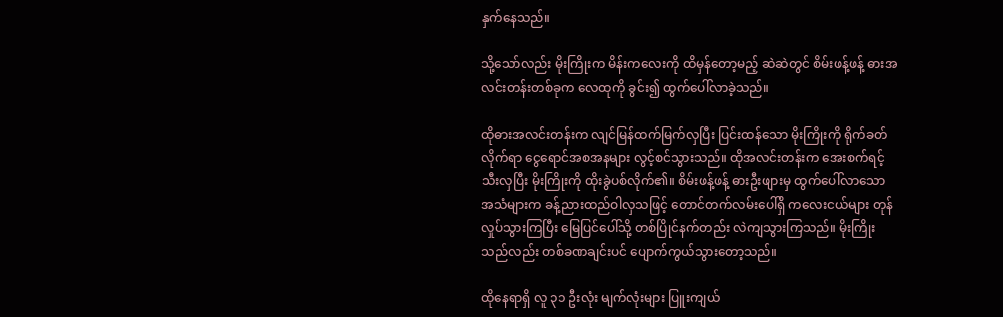နှက်နေသည်။

သို့သော်လည်း မိုးကြိုးက မိန်းကလေးကို ထိမှန်တော့မည့် ဆဲဆဲတွင် စိမ်းဖန့်ဖန့် ဓားအလင်းတန်းတစ်ခုက လေထုကို ခွင်း၍ ထွက်ပေါ်လာခဲ့သည်။

ထိုဓားအလင်းတန်းက လျင်မြန်ထက်မြက်လှပြီး ပြင်းထန်သော မိုးကြိုးကို ရိုက်ခတ်လိုက်ရာ ငွေရောင်အစအနများ လွင့်စင်သွားသည်။ ထိုအလင်းတန်းက အေးစက်ရင့်သီးလှပြီး မိုးကြိုးကို ထိုးခွဲပစ်လိုက်၏။ စိမ်းဖန့်ဖန့် ဓားဦးဖျားမှ ထွက်ပေါ်လာသော အသံများက ခန့်ညားထည်ဝါလှသဖြင့် တောင်တက်လမ်းပေါ်ရှိ ကလေးငယ်များ တုန်လှုပ်သွားကြပြီး မြေပြင်ပေါ်သို့ တစ်ပြိုင်နက်တည်း လဲကျသွားကြသည်။ မိုးကြိုးသည်လည်း တစ်ခဏချင်းပင် ပျောက်ကွယ်သွားတော့သည်။

ထိုနေရာရှိ လူ ၃၁ ဦးလုံး မျက်လုံးများ ပြူးကျယ်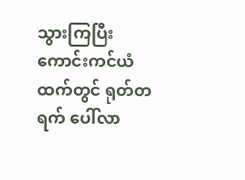သွားကြပြီး ကောင်းကင်ယံထက်တွင် ရုတ်တရက် ပေါ်လာ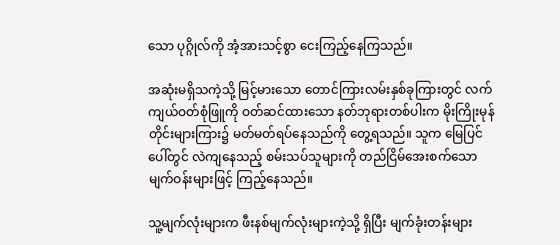သော ပုဂ္ဂိုလ်ကို အံ့အားသင့်စွာ ငေးကြည့်နေကြသည်။

အဆုံးမရှိသကဲ့သို့ မြင့်မားသော တောင်ကြားလမ်းနှစ်ခုကြားတွင် လက်ကျယ်ဝတ်စုံဖြူကို ဝတ်ဆင်ထားသော နတ်ဘုရားတစ်ပါးက မိုးကြိုးမုန်တိုင်းများကြား၌ မတ်မတ်ရပ်နေသည်ကို တွေ့ရသည်။ သူက မြေပြင်ပေါ်တွင် လဲကျနေသည့် စမ်းသပ်သူများကို တည်ငြိမ်အေးစက်သော မျက်ဝန်းများဖြင့် ကြည့်နေသည်။

သူ့မျက်လုံးများက ဖီးနစ်မျက်လုံးများကဲ့သို့ ရှိပြီး မျက်ခုံးတန်းများ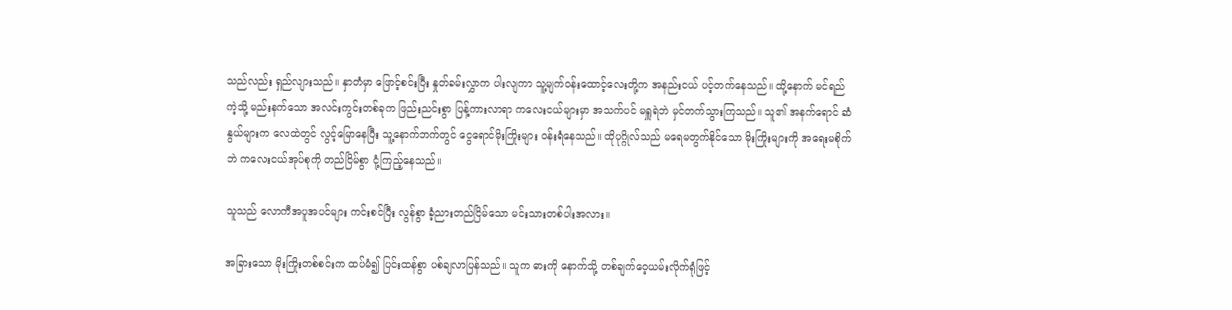သည်လည်း ရှည်လျားသည်။ နှာတံမှာ ဖြောင့်စင်းပြီး နှုတ်ခမ်းလွှာက ပါးလျကာ သူ့မျက်ဝန်းထောင့်လေးတို့က အနည်းငယ် ပင့်တက်နေသည်။ ထို့နောက် မင်ရည်ကဲ့သို့ မည်းနက်သော အလင်းကွင်းတစ်ခုက ဖြည်းညင်းစွာ ပြန့်ကားလာရာ ကလေးငယ်များမှာ အသက်ပင် မရှူရဲဘဲ မှင်တက်သွားကြသည်။ သူ၏ အနက်ရောင် ဆံနွယ်များက လေထဲတွင် လွင့်မြောနေပြီး သူ့နောက်ဘက်တွင် ငွေရောင်မိုးကြိုးများ ဝန်းရံနေသည်။ ထိုပုဂ္ဂိုလ်သည် မရေမတွက်နိုင်သော မိုးကြိုးများကို အရေးမစိုက်ဘဲ ကလေးငယ်အုပ်စုကို တည်ငြိမ်စွာ ငုံ့ကြည့်နေသည်။

သူသည် လောကီအပူအပင်များ ကင်းစင်ပြီး လွန်စွာ ခံ့ညားတည်ငြိမ်သော မင်းသားတစ်ပါးအလား။

အခြားသော မိုးကြိုးတစ်စင်းက ထပ်မံ၍ ပြင်းထန်စွာ ပစ်ချလာပြန်သည်။ သူက ဓားကို နောက်သို့ တစ်ချက်ဝေ့ယမ်းလိုက်ရုံဖြင့်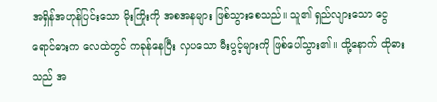အရှိန်အဟုန်ပြင်းသော မိုးကြိုးကို အစအနများ ဖြစ်သွားစေသည်။ သူ၏ ရှည်လျားသော ငွေရောင်ဓားက လေထဲတွင် ကခုန်နေပြီး လှပသော မီးပွင့်များကို ဖြစ်ပေါ်သွား၏။ ထို့နောက် ထိုဓားသည် အ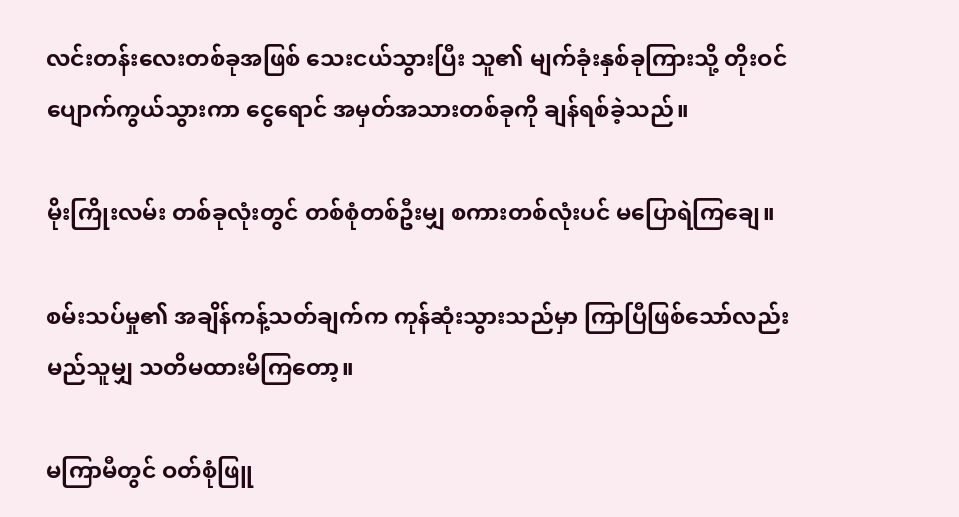လင်းတန်းလေးတစ်ခုအဖြစ် သေးငယ်သွားပြီး သူ၏ မျက်ခုံးနှစ်ခုကြားသို့ တိုးဝင်ပျောက်ကွယ်သွားကာ ငွေရောင် အမှတ်အသားတစ်ခုကို ချန်ရစ်ခဲ့သည်။

မိုးကြိုးလမ်း တစ်ခုလုံးတွင် တစ်စုံတစ်ဦးမျှ စကားတစ်လုံးပင် မပြောရဲကြချေ။

စမ်းသပ်မှု၏ အချိန်ကန့်သတ်ချက်က ကုန်ဆုံးသွားသည်မှာ ကြာပြီဖြစ်သော်လည်း မည်သူမျှ သတိမထားမိကြတော့။

မကြာမီတွင် ဝတ်စုံဖြူ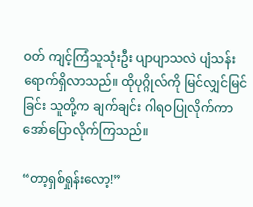ဝတ် ကျင့်ကြံသူသုံးဦး ပျာပျာသလဲ ပျံသန်းရောက်ရှိလာသည်။ ထိုပုဂ္ဂိုလ်ကို မြင်လျှင်မြင်ခြင်း သူတို့က ချက်ချင်း ဂါရဝပြုလိုက်ကာ အော်ပြောလိုက်ကြသည်။

“တာ့ရှစ်ရှုန်းလော့!”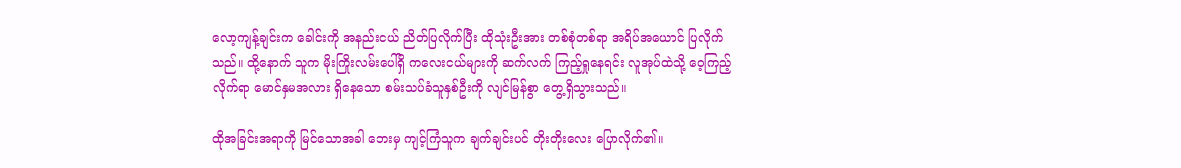လော့ကျန့်ချင်းက ခေါင်းကို အနည်းငယ် ညိတ်ပြလိုက်ပြီး ထိုသုံးဦးအား တစ်စုံတစ်ရာ အရိပ်အယောင် ပြလိုက်သည်။ ထို့နောက် သူက မိုးကြိုးလမ်းပေါ်ရှိ ကလေးငယ်များကို ဆက်လက် ကြည့်ရှုနေရင်း လူအုပ်ထဲသို့ ဝေ့ကြည့်လိုက်ရာ မောင်နှမအလား ရှိနေသော စမ်းသပ်ခံသူနှစ်ဦးကို လျင်မြန်စွာ တွေ့ရှိသွားသည်။

ထိုအခြင်းအရာကို မြင်သောအခါ ဘေးမှ ကျင့်ကြံသူက ချက်ချင်းပင် တိုးတိုးလေး ပြောလိုက်၏။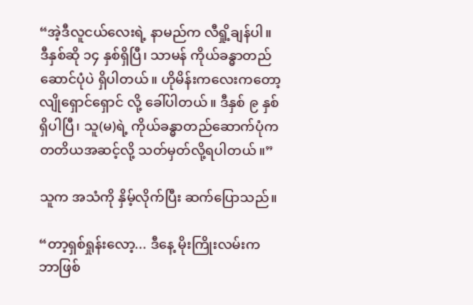“အဲ့ဒီလူငယ်လေးရဲ့ နာမည်က လီရှို့ချန်ပါ။ ဒီနှစ်ဆို ၁၄ နှစ်ရှိပြီ၊ သာမန် ကိုယ်ခန္ဓာတည်ဆောင်ပုံပဲ ရှိပါတယ်။ ဟိုမိန်းကလေးကတော့ လျိုရှောင်ရှောင် လို့ ခေါ်ပါတယ်။ ဒီနှစ် ၉ နှစ်ရှိပါပြီ၊ သူ(မ)ရဲ့ ကိုယ်ခန္ဓာတည်ဆောက်ပုံက တတိယအဆင့်လို့ သတ်မှတ်လို့ရပါတယ်။”

သူက အသံကို နှိမ့်လိုက်ပြီး ဆက်ပြောသည်။

“တာ့ရှစ်ရှုန်းလော့... ဒီနေ့ မိုးကြိုးလမ်းက ဘာဖြစ်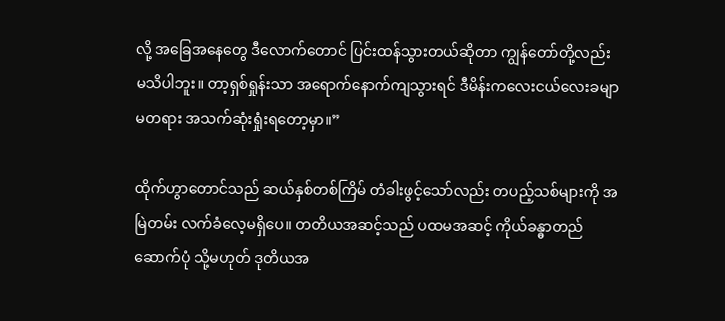လို့ အခြေအနေတွေ ဒီလောက်တောင် ပြင်းထန်သွားတယ်ဆိုတာ ကျွန်တော်တို့လည်း မသိပါဘူး။ တာ့ရှစ်ရှုန်းသာ အရောက်နောက်ကျသွားရင် ဒီမိန်းကလေးငယ်လေးခမျာ မတရား အသက်ဆုံးရှုံးရတော့မှာ။”

ထိုက်ဟွာတောင်သည် ဆယ်နှစ်တစ်ကြိမ် တံခါးဖွင့်သော်လည်း တပည့်သစ်များကို အမြဲတမ်း လက်ခံလေ့မရှိပေ။ တတိယအဆင့်သည် ပထမအဆင့် ကိုယ်ခန္ဓာတည်ဆောက်ပုံ သို့မဟုတ် ဒုတိယအ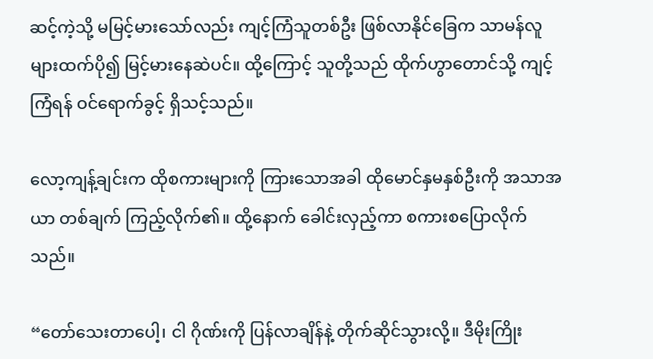ဆင့်ကဲ့သို့ မမြင့်မားသော်လည်း ကျင့်ကြံသူတစ်ဦး ဖြစ်လာနိုင်ခြေက သာမန်လူများထက်ပို၍ မြင့်မားနေဆဲပင်။ ထို့ကြောင့် သူတို့သည် ထိုက်ဟွာတောင်သို့ ကျင့်ကြံရန် ဝင်ရောက်ခွင့် ရှိသင့်သည်။

လော့ကျန့်ချင်းက ထိုစကားများကို ကြားသောအခါ ထိုမောင်နှမနှစ်ဦးကို အသာအယာ တစ်ချက် ကြည့်လိုက်၏။ ထို့နောက် ခေါင်းလှည့်ကာ စကားစပြောလိုက်သည်။

“တော်သေးတာပေါ့၊ ငါ ဂိုဏ်းကို ပြန်လာချိန်နဲ့ တိုက်ဆိုင်သွားလို့။ ဒီမိုးကြိုး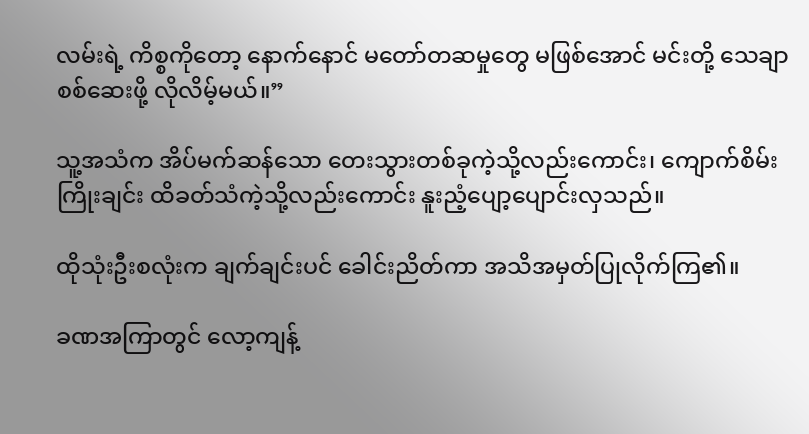လမ်းရဲ့ ကိစ္စကိုတော့ နောက်နောင် မတော်တဆမှုတွေ မဖြစ်အောင် မင်းတို့ သေချာစစ်ဆေးဖို့ လိုလိမ့်မယ်။”

သူ့အသံက အိပ်မက်ဆန်သော တေးသွားတစ်ခုကဲ့သို့လည်းကောင်း၊ ကျောက်စိမ်းကြိုးချင်း ထိခတ်သံကဲ့သို့လည်းကောင်း နူးညံ့ပျော့ပျောင်းလှသည်။

ထိုသုံးဦးစလုံးက ချက်ချင်းပင် ခေါင်းညိတ်ကာ အသိအမှတ်ပြုလိုက်ကြ၏။

ခဏအကြာတွင် လော့ကျန့်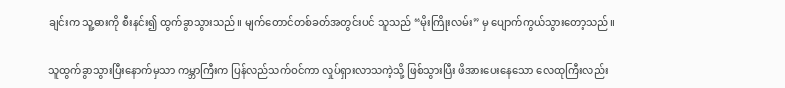ချင်းက သူ့ဓားကို စီးနင်း၍ ထွက်ခွာသွားသည်။ မျက်တောင်တစ်ခတ်အတွင်းပင် သူသည် “မိုးကြိုးလမ်း” မှ ပျောက်ကွယ်သွားတော့သည်။

သူထွက်ခွာသွားပြီးနောက်မှသာ ကမ္ဘာကြီးက ပြန်လည်သက်ဝင်ကာ လှုပ်ရှားလာသကဲ့သို့ ဖြစ်သွားပြီး ဖိအားပေးနေသော လေထုကြီးလည်း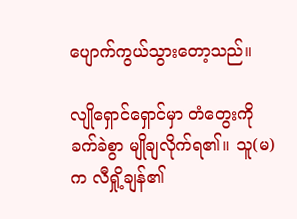ပျောက်ကွယ်သွားတော့သည်။

လျိုရှောင်ရှောင်မှာ တံတွေးကို ခက်ခဲစွာ မျိုချလိုက်ရ၏။ သူ(မ)က လီရှို့ချန်၏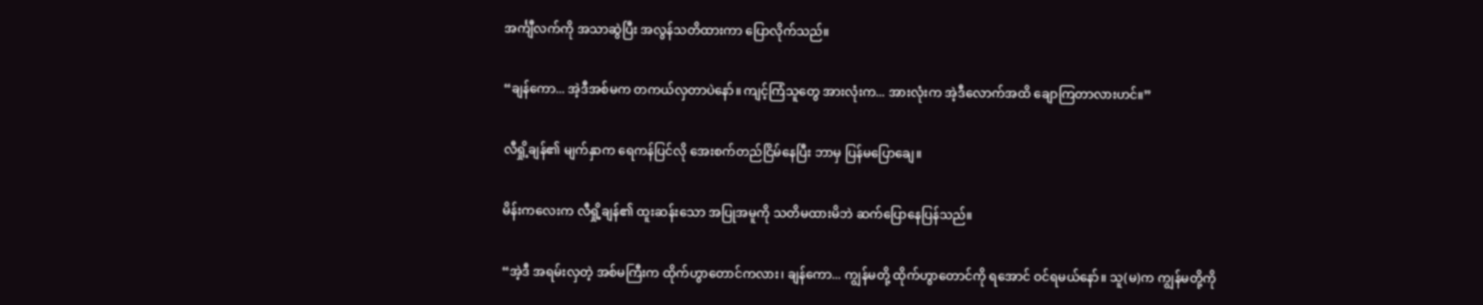အင်္ကျီလက်ကို အသာဆွဲပြီး အလွန်သတိထားကာ ပြောလိုက်သည်။

“ချန်ကော... အဲ့ဒီအစ်မက တကယ်လှတာပဲနော်။ ကျင့်ကြံသူတွေ အားလုံးက... အားလုံးက အဲ့ဒီလောက်အထိ ချောကြတာလားဟင်။”

လီရှို့ချန်၏ မျက်နှာက ရေကန်ပြင်လို အေးစက်တည်ငြိမ်နေပြီး ဘာမှ ပြန်မပြောချေ။

မိန်းကလေးက လီရှို့ချန်၏ ထူးဆန်းသော အပြုအမူကို သတိမထားမိဘဲ ဆက်ပြောနေပြန်သည်။

“အဲ့ဒီ အရမ်းလှတဲ့ အစ်မကြီးက ထိုက်ဟွာတောင်ကလား၊ ချန်ကော... ကျွန်မတို့ ထိုက်ဟွာတောင်ကို ရအောင် ဝင်ရမယ်နော်။ သူ(မ)က ကျွန်မတို့ကို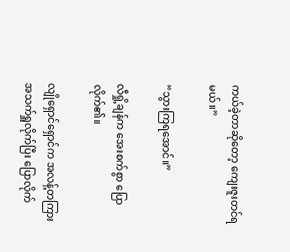ကယ်ခဲ့တာဆိုတော့ ကျေးဇူးတင်ရမယ်။”

“သွားကြရအောင်။”

လီရှို့ချန်က အေးစက်စွာ ပြောလိုက်၏။

လျိုရှောင်ရှောင်က အလန့်တကြား အသက်ရှူလိုက်ပြီး ပြောလိုက်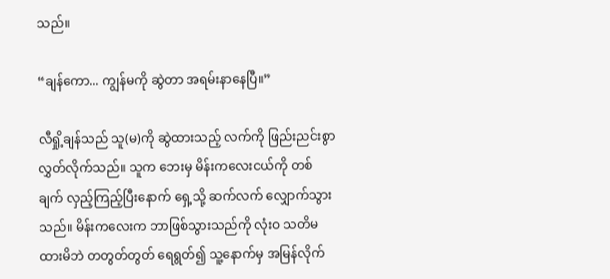သည်။

“ချန်ကော... ကျွန်မကို ဆွဲတာ အရမ်းနာနေပြီ။”

လီရှို့ချန်သည် သူ(မ)ကို ဆွဲထားသည့် လက်ကို ဖြည်းညင်းစွာ လွှတ်လိုက်သည်။ သူက ဘေးမှ မိန်းကလေးငယ်ကို တစ်ချက် လှည့်ကြည့်ပြီးနောက် ရှေ့သို့ ဆက်လက် လျှောက်သွားသည်။ မိန်းကလေးက ဘာဖြစ်သွားသည်ကို လုံးဝ သတိမထားမိဘဲ တတွတ်တွတ် ရေရွတ်၍ သူ့နောက်မှ အမြန်လိုက်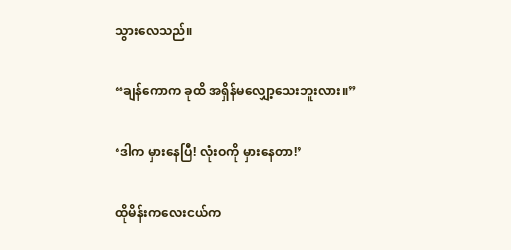သွားလေသည်။

“ချန်ကောက ခုထိ အရှိန်မလျှော့သေးဘူးလား။”

‘ဒါက မှားနေပြီ! လုံးဝကို မှားနေတာ!’

ထိုမိန်းကလေးငယ်က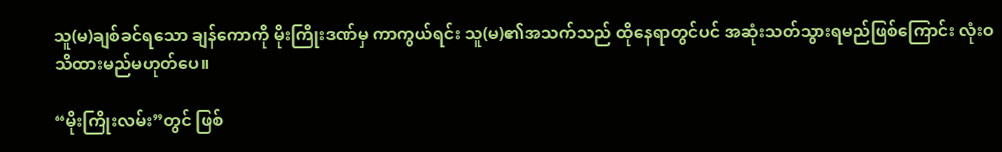သူ(မ)ချစ်ခင်ရသော ချန်ကောကို မိုးကြိုးဒဏ်မှ ကာကွယ်ရင်း သူ(မ)၏အသက်သည် ထိုနေရာတွင်ပင် အဆုံးသတ်သွားရမည်ဖြစ်ကြောင်း လုံးဝ သိထားမည်မဟုတ်ပေ။

“မိုးကြိုးလမ်း”တွင် ဖြစ်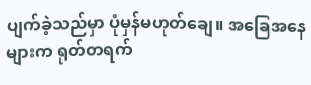ပျက်ခဲ့သည်မှာ ပုံမှန်မဟုတ်ချေ။ အခြေအနေများက ရုတ်တရက်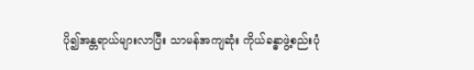ပို၍အန္တရာယ်များလာပြီး သာမန်အကျဆုံး ကိုယ်ခန္ဓာဖွဲ့စည်းပုံ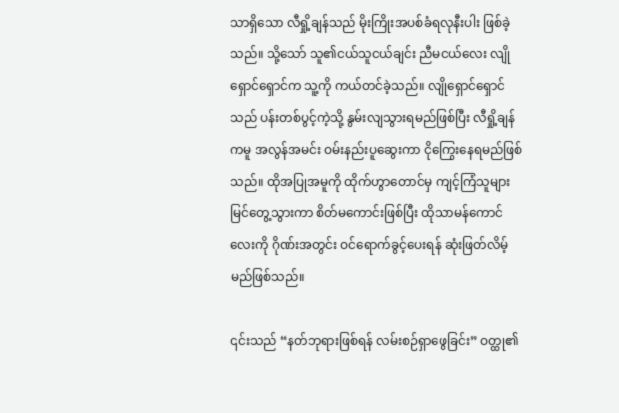သာရှိသော လီရှို့ချန်သည် မိုးကြိုးအပစ်ခံရလုနီးပါး ဖြစ်ခဲ့သည်။ သို့သော် သူ၏ငယ်သူငယ်ချင်း ညီမငယ်လေး လျိုရှောင်ရှောင်က သူ့ကို ကယ်တင်ခဲ့သည်။ လျိုရှောင်ရှောင်သည် ပန်းတစ်ပွင့်ကဲ့သို့ နွမ်းလျသွားရမည်ဖြစ်ပြီး လီရှို့ချန်ကမူ အလွန်အမင်း ဝမ်းနည်းပူဆွေးကာ ငိုကြွေးနေရမည်ဖြစ်သည်။ ထိုအပြုအမူကို ထိုက်ဟွာတောင်မှ ကျင့်ကြံသူများ မြင်တွေ့သွားကာ စိတ်မကောင်းဖြစ်ပြီး ထိုသာမန်ကောင်လေးကို ဂိုဏ်းအတွင်း ဝင်ရောက်ခွင့်ပေးရန် ဆုံးဖြတ်လိမ့်မည်ဖြစ်သည်။

၎င်းသည် “နတ်ဘုရားဖြစ်ရန် လမ်းစဉ်ရှာဖွေခြင်း” ဝတ္ထု၏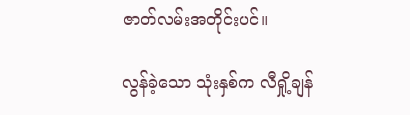ဇာတ်လမ်းအတိုင်းပင်။

လွန်ခဲ့သော သုံးနှစ်က လီရှို့ချန်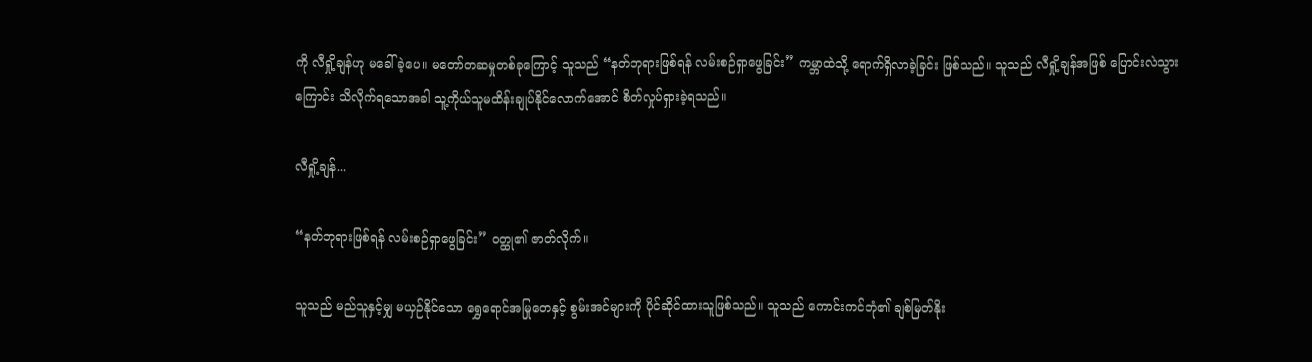ကို လီရှို့ချန်ဟု မခေါ်ခဲ့ပေ။ မတော်တဆမှုတစ်ခုကြောင့် သူသည် “နတ်ဘုရားဖြစ်ရန် လမ်းစဉ်ရှာဖွေခြင်း” ကမ္ဘာထဲသို့ ရောက်ရှိလာခဲ့ခြင်း ဖြစ်သည်။ သူသည် လီရှို့ချန်အဖြစ် ပြောင်းလဲသွားကြောင်း သိလိုက်ရသောအခါ သူ့ကိုယ်သူမထိန်းချုပ်နိုင်လောက်အောင် စိတ်လှုပ်ရှားခဲ့ရသည်။

လီရှို့ချန်...

“နတ်ဘုရားဖြစ်ရန် လမ်းစဉ်ရှာဖွေခြင်း” ဝတ္ထု၏ ဇာတ်လိုက်။

သူသည် မည်သူနှင့်မျှ မယှဉ်နိုင်သော ရွှေရောင်အမြုတေနှင့် စွမ်းအင်များကို ပိုင်ဆိုင်ထားသူဖြစ်သည်။ သူသည် ကောင်းကင်ဘုံ၏ ချစ်မြတ်နိုး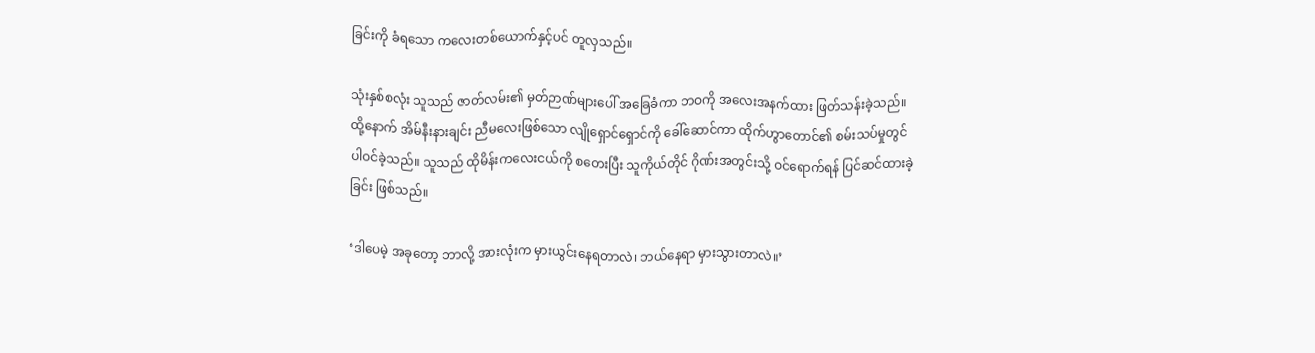ခြင်းကို ခံရသော ကလေးတစ်ယောက်နှင့်ပင် တူလှသည်။

သုံးနှစ်စလုံး သူသည် ဇာတ်လမ်း၏ မှတ်ဉာဏ်များပေါ် အခြေခံကာ ဘဝကို အလေးအနက်ထား ဖြတ်သန်းခဲ့သည်။ ထို့နောက် အိမ်နီးနားချင်း ညီမလေးဖြစ်သော လျိုရှောင်ရှောင်ကို ခေါ်ဆောင်ကာ ထိုက်ဟွာတောင်၏ စမ်းသပ်မှုတွင် ပါဝင်ခဲ့သည်။ သူသည် ထိုမိန်းကလေးငယ်ကို စတေးပြီး သူကိုယ်တိုင် ဂိုဏ်းအတွင်းသို့ ဝင်ရောက်ရန် ပြင်ဆင်ထားခဲ့ခြင်း ဖြစ်သည်။

‘ဒါပေမဲ့ အခုတော့ ဘာလို့ အားလုံးက မှားယွင်းနေရတာလဲ၊ ဘယ်နေရာ မှားသွားတာလဲ။’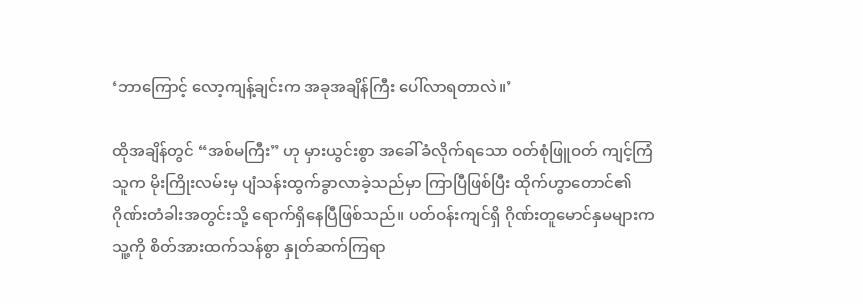‘ဘာကြောင့် လော့ကျန့်ချင်းက အခုအချိန်ကြီး ပေါ်လာရတာလဲ။’

ထိုအချိန်တွင် “အစ်မကြီး” ဟု မှားယွင်းစွာ အခေါ်ခံလိုက်ရသော ဝတ်စုံဖြူဝတ် ကျင့်ကြံသူက မိုးကြိုးလမ်းမှ ပျံသန်းထွက်ခွာလာခဲ့သည်မှာ ကြာပြီဖြစ်ပြီး ထိုက်ဟွာတောင်၏ ဂိုဏ်းတံခါးအတွင်းသို့ ရောက်ရှိနေပြီဖြစ်သည်။ ပတ်ဝန်းကျင်ရှိ ဂိုဏ်းတူမောင်နှမများက သူ့ကို စိတ်အားထက်သန်စွာ နှုတ်ဆက်ကြရာ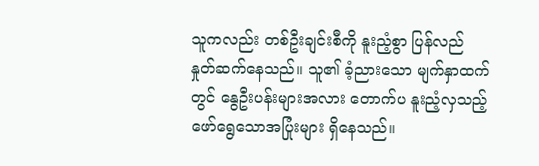သူကလည်း တစ်ဦးချင်းစီကို နူးညံ့စွာ ပြန်လည် နှုတ်ဆက်နေသည်။ သူ၏ ခံ့ညားသော မျက်နှာထက်တွင် နွေဦးပန်းများအလား တောက်ပ နူးညံ့လှသည့် ဖော်ရွေသောအပြုံးများ ရှိနေသည်။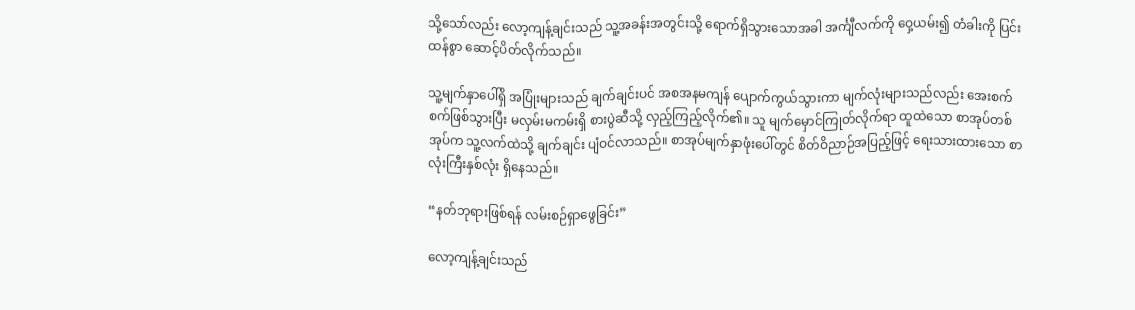သို့သော်လည်း လော့ကျန့်ချင်းသည် သူ့အခန်းအတွင်းသို့ ရောက်ရှိသွားသောအခါ အင်္ကျီလက်ကို ဝှေ့ယမ်း၍ တံခါးကို ပြင်းထန်စွာ ဆောင့်ပိတ်လိုက်သည်။

သူ့မျက်နှာပေါ်ရှိ အပြုံးများသည် ချက်ချင်းပင် အစအနမကျန် ပျောက်ကွယ်သွားကာ မျက်လုံးများသည်လည်း အေးစက်စက်ဖြစ်သွားပြီး မလှမ်းမကမ်းရှိ စားပွဲဆီသို့ လှည့်ကြည့်လိုက်၏။ သူ မျက်မှောင်ကြုတ်လိုက်ရာ ထူထဲသော စာအုပ်တစ်အုပ်က သူ့လက်ထဲသို့ ချက်ချင်း ပျံဝင်လာသည်။ စာအုပ်မျက်နှာဖုံးပေါ်တွင် စိတ်ဝိညာဉ်အပြည့်ဖြင့် ရေးသားထားသော စာလုံးကြီးနှစ်လုံး ရှိနေသည်။

“နတ်ဘုရားဖြစ်ရန် လမ်းစဉ်ရှာဖွေခြင်း”

လော့ကျန့်ချင်းသည်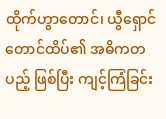ထိုက်ဟွာတောင်၊ ယွီရှောင်တောင်ထိပ်၏ အဓိကတပည့် ဖြစ်ပြီး ကျင့်ကြံခြင်း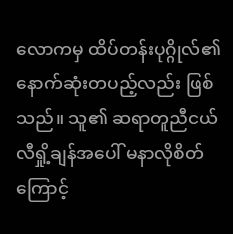လောကမှ ထိပ်တန်းပုဂ္ဂိုလ်၏ နောက်ဆုံးတပည့်လည်း ဖြစ်သည်။ သူ၏ ဆရာတူညီငယ် လီရှို့ချန်အပေါ် မနာလိုစိတ်ကြောင့်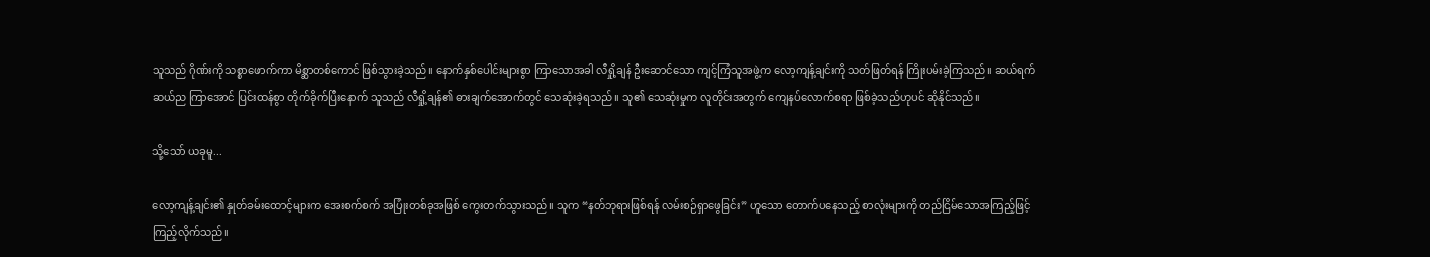သူသည် ဂိုဏ်းကို သစ္စာဖောက်ကာ မိစ္ဆာတစ်ကောင် ဖြစ်သွားခဲ့သည်။ နောက်နှစ်ပေါင်းများစွာ ကြာသောအခါ လီရှို့ချန် ဦးဆောင်သော ကျင့်ကြံသူအဖွဲ့က လော့ကျန့်ချင်းကို သတ်ဖြတ်ရန် ကြိုးပမ်းခဲ့ကြသည်။ ဆယ်ရက်ဆယ်ည ကြာအောင် ပြင်းထန်စွာ တိုက်ခိုက်ပြီးနောက် သူသည် လီရှို့ချန်၏ ဓားချက်အောက်တွင် သေဆုံးခဲ့ရသည်။ သူ၏ သေဆုံးမှုက လူတိုင်းအတွက် ကျေနပ်လောက်စရာ ဖြစ်ခဲ့သည်ဟုပင် ဆိုနိုင်သည်။

သို့သော် ယခုမူ...

လော့ကျန့်ချင်း၏ နှုတ်ခမ်းထောင့်များက အေးစက်စက် အပြုံးတစ်ခုအဖြစ် ကွေးတက်သွားသည်။ သူက “နတ်ဘုရားဖြစ်ရန် လမ်းစဉ်ရှာဖွေခြင်း” ဟူသော တောက်ပနေသည့် စာလုံးများကို တည်ငြိမ်သောအကြည့်ဖြင့် ကြည့်လိုက်သည်။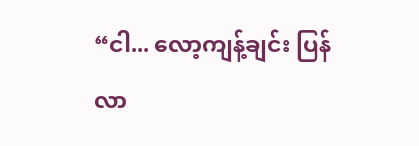“ငါ... လော့ကျန့်ချင်း ပြန်လာ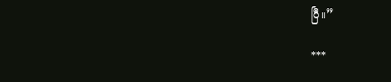ပြီ။”

***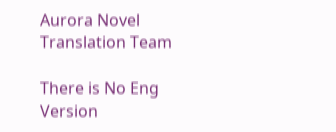Aurora Novel Translation Team

There is No Eng Version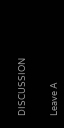DISCUSSION


Leave A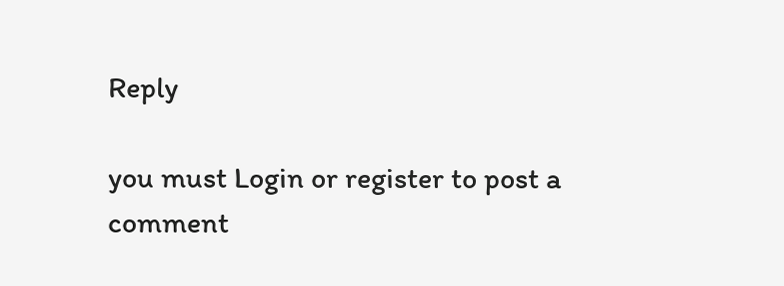Reply

you must Login or register to post a comment